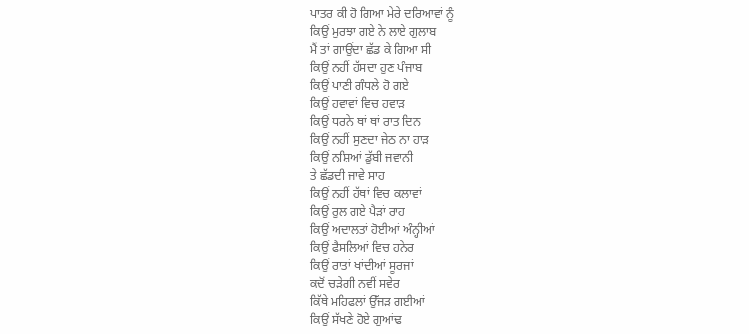ਪਾਤਰ ਕੀ ਹੋ ਗਿਆ ਮੇਰੇ ਦਰਿਆਵਾਂ ਨੂੰ
ਕਿਉਂ ਮੁਰਝਾ ਗਏ ਨੇ ਲਾਏ ਗੁਲਾਬ
ਮੈਂ ਤਾਂ ਗਾਉਂਦਾ ਛੱਡ ਕੇ ਗਿਆ ਸੀ
ਕਿਉਂ ਨਹੀਂ ਹੱਸਦਾ ਹੁਣ ਪੰਜਾਬ
ਕਿਉਂ ਪਾਣੀ ਗੰਧਲੇ ਹੋ ਗਏ
ਕਿਉਂ ਹਵਾਵਾਂ ਵਿਚ ਹਵਾੜ
ਕਿਉਂ ਧਰਨੇ ਥਾਂ ਥਾਂ ਰਾਤ ਦਿਨ
ਕਿਉਂ ਨਹੀਂ ਸੁਣਦਾ ਜੇਠ ਨਾ ਹਾੜ
ਕਿਉਂ ਨਸ਼ਿਆਂ ਡੁੱਬੀ ਜਵਾਨੀ
ਤੇ ਛੱਡਦੀ ਜਾਵੇ ਸਾਹ
ਕਿਉਂ ਨਹੀਂ ਹੱਥਾਂ ਵਿਚ ਕਲਾਵਾਂ
ਕਿਉਂ ਰੁਲ ਗਏ ਪੈੜਾਂ ਰਾਹ
ਕਿਉਂ ਅਦਾਲਤਾਂ ਹੋਈਆਂ ਅੰਨ੍ਹੀਆਂ
ਕਿਉਂ ਫੈਸਲਿਆਂ ਵਿਚ ਹਨੇਰ
ਕਿਉਂ ਰਾਤਾਂ ਖਾਂਦੀਆਂ ਸੂਰਜਾਂ
ਕਦੋਂ ਚੜੇਗੀ ਨਵੀਂ ਸਵੇਰ
ਕਿੱਥੇ ਮਹਿਫਲਾਂ ਉੱਜੜ ਗਈਆਂ
ਕਿਉਂ ਸੱਖਣੇ ਹੋਏ ਗੁਆਂਢ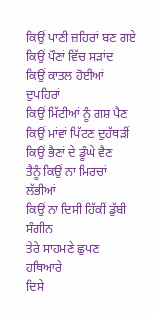ਕਿਉਂ ਪਾਣੀ ਜ਼ਹਿਰਾਂ ਬਣ ਗਏ
ਕਿਉਂ ਪੌਣਾਂ ਵਿੱਚ ਸੜਾਂਦ
ਕਿਉਂ ਕਾਤਲ ਹੋਈਆਂ ਦੁਪਹਿਰਾਂ
ਕਿਉਂ ਮਿੱਟੀਆਂ ਨੂੰ ਗਸ਼ ਪੈਣ
ਕਿਉਂ ਮਾਂਵਾਂ ਪਿੱਟਣ ਦੁਹੱਥੜੀਂ
ਕਿਉਂ ਭੈਣਾਂ ਦੇ ਡੂੰਘੇ ਵੈਣ
ਤੈਨੂੰ ਕਿਉਂ ਨਾ ਮਿਰਚਾਂ ਲੱਭੀਆਂ
ਕਿਉਂ ਨਾ ਦਿਸੀ ਹਿੱਕੀਂ ਡੁੱਬੀ ਸੰਗੀਨ
ਤੇਰੇ ਸਾਹਮਣੇ ਛੁਪਣ ਹਥਿਆਰੇ
ਦਿਸੇ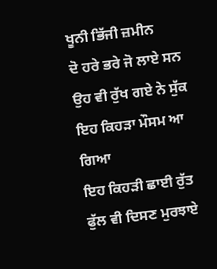ਖੂਨੀ ਭਿੱਜੀ ਜ਼ਮੀਨ
ਦੋ ਹਰੇ ਭਰੇ ਜੋ ਲਾਏ ਸਨ
ਉਹ ਵੀ ਰੁੱਖ ਗਏ ਨੇ ਸੁੱਕ
ਇਹ ਕਿਹੜਾ ਮੌਸਮ ਆ ਗਿਆ
ਇਹ ਕਿਹੜੀ ਛਾਈ ਰੁੱਤ
ਫੁੱਲ ਵੀ ਦਿਸਣ ਮੁਰਝਾਏ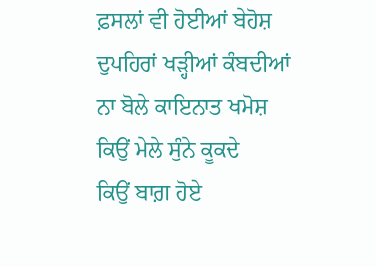ਫ਼ਸਲਾਂ ਵੀ ਹੋਈਆਂ ਬੇਹੋਸ਼
ਦੁਪਹਿਰਾਂ ਖੜ੍ਹੀਆਂ ਕੰਬਦੀਆਂ
ਨਾ ਬੋਲੇ ਕਾਇਨਾਤ ਖਮੋਸ਼
ਕਿਉਂ ਮੇਲੇ ਸੁੰਨੇ ਕੂਕਦੇ
ਕਿਉਂ ਬਾਗ਼ ਹੋਏ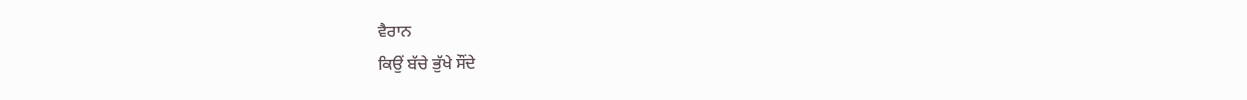ਵੈਰਾਨ
ਕਿਉਂ ਬੱਚੇ ਭੁੱਖੇ ਸੌਂਦੇ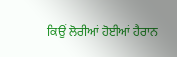ਕਿਉਂ ਲੋਰੀਆਂ ਹੋਈਆਂ ਹੈਰਾਨ